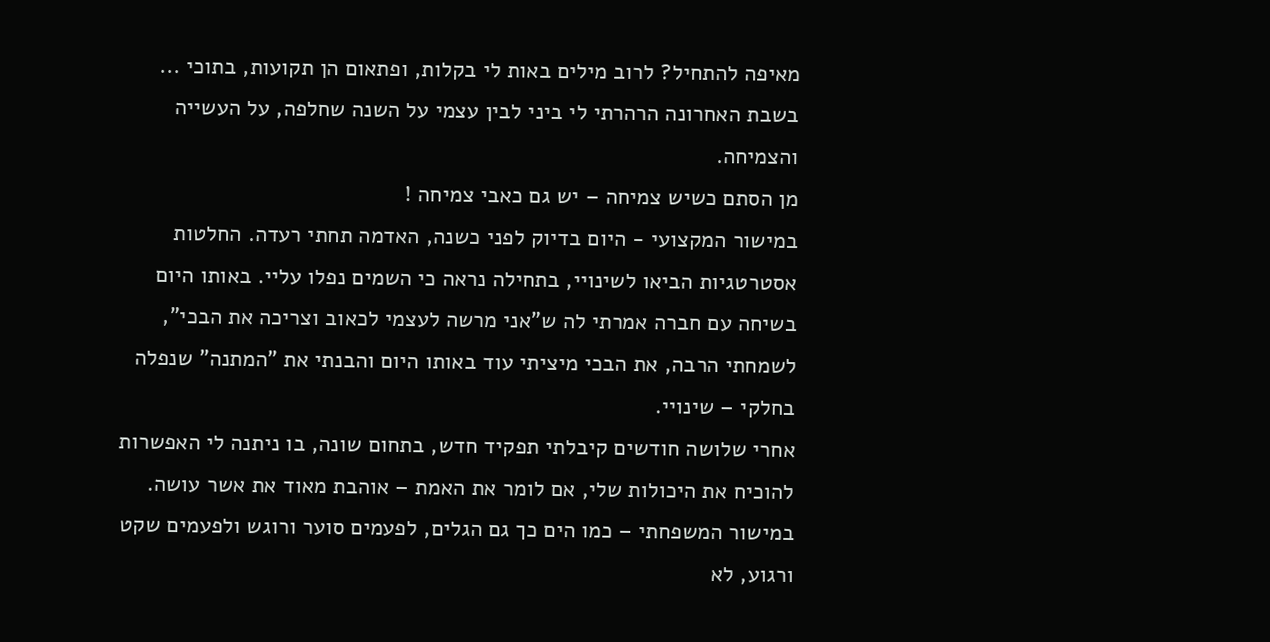מאיפה להתחיל? לרוב מילים באות לי בקלות, ופתאום הן תקועות, בתוכי ...
בשבת האחרונה הרהרתי לי ביני לבין עצמי על השנה שחלפה, על העשייה והצמיחה.
מן הסתם כשיש צמיחה – יש גם כאבי צמיחה !
במישור המקצועי - היום בדיוק לפני כשנה, האדמה תחתי רעדה. החלטות אסטרטגיות הביאו לשינויי, בתחילה נראה כי השמים נפלו עליי. באותו היום בשיחה עם חברה אמרתי לה ש"אני מרשה לעצמי לכאוב וצריכה את הבכי", לשמחתי הרבה, את הבכי מיציתי עוד באותו היום והבנתי את "המתנה" שנפלה בחלקי – שינויי.
אחרי שלושה חודשים קיבלתי תפקיד חדש, בתחום שונה, בו ניתנה לי האפשרות להוכיח את היכולות שלי, אם לומר את האמת – אוהבת מאוד את אשר עושה.
במישור המשפחתי – כמו הים כך גם הגלים, לפעמים סוער ורוגש ולפעמים שקט ורגוע, לא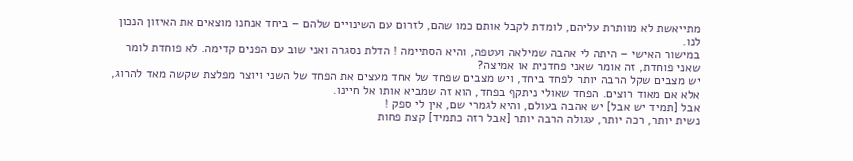מתייאשת לא מוותרת עליהם, לומדת לקבל אותם כמו שהם, לזרום עם השינויים שלהם – ביחד אנחנו מוצאים את האיזון הנכון לנו.
במישור האישי – היתה לי אהבה שמילאה ועטפה, והיא הסתיימה ! הדלת נסגרה ואני שוב עם הפנים קדימה. לא פוחדת לומר שאני פוחדת, זה אומר שאני פחדנית או אמיצה?
יש מצבים שקל הרבה יותר לפחד ביחד, ויש מצבים שפחד של אחד מעצים את הפחד של השני ויוצר מפלצת שקשה מאד להרוג, אלא אם מאוד רוצים. הפחד שאולי ניתקף בפחד, הוא זה שמביא אותו אל חיינו.
אבל [תמיד יש אבל] יש אהבה בעולם, והיא לגמרי שם, אין לי ספק !
נשית יותר, רכה יותר, עגולה הרבה יותר [אבל רזה כתמיד] קצת פחות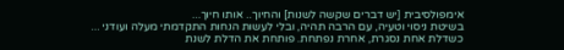אימפולסיבית [יש דברים שקשה לשנות] והחיוך.. אותו חיוך...
בשיטת ניסוי וטעיה, עם הרבה תהיה, ובלי לעשות הנחות התקדמתי מעלה ועודני ...
כשדלת אחת נסגרת, אחרת נפתחת. פותחת את הדלת לשנת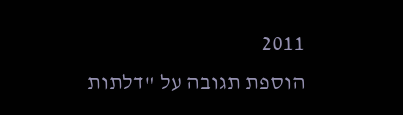2011
הוספת תגובה על "דלתות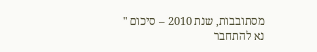מסתובבות, שנת 2010 – סיכום "
נא להתחבר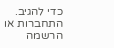כדי להגיב.
התחברות או הרשמה